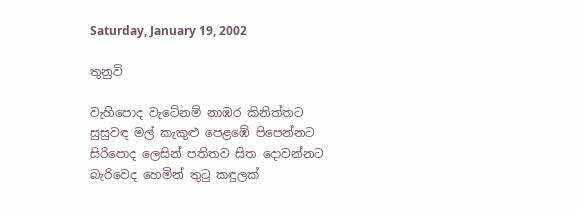Saturday, January 19, 2002

තුනුවි

වැහිපොද වැටේනම් නාඹර කිනිත්තට
සුසුවඳ මල් කැකුළු පෙළඹේ පිපෙන්නට
සිරිපොද ලෙසින් පතිතව සිත දොවන්නට
බැරිවෙද හෙමින් තුටු කඳුලක්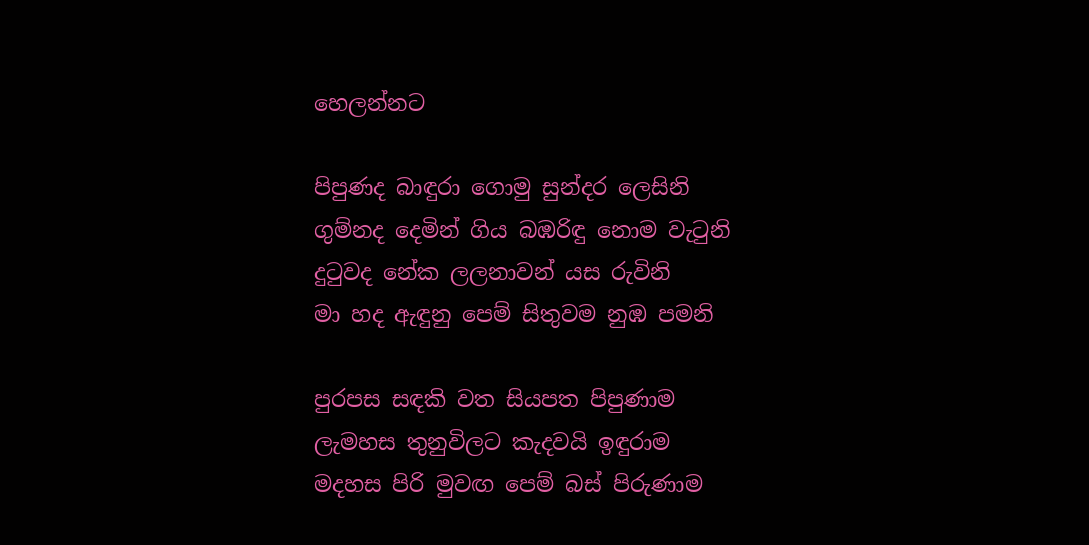හෙලන්නට

පිපුණද බාඳුරා ගොමු සුන්දර ලෙසිනි
ගුම්නද දෙමින් ගිය බඹරිඳු නොම වැටුනි
දුටුවද නේක ලලනාවන් යස රුවිනි
මා හද ඇඳුනු පෙම් සිතුවම නුඹ පමනි

පුරපස සඳකි වත සියපත පිපුණාම
ලැමහස තුනුවිලට කැදවයි ඉඳුරාම
මදහස පිරි මුවඟ පෙම් බස් පිරුණාම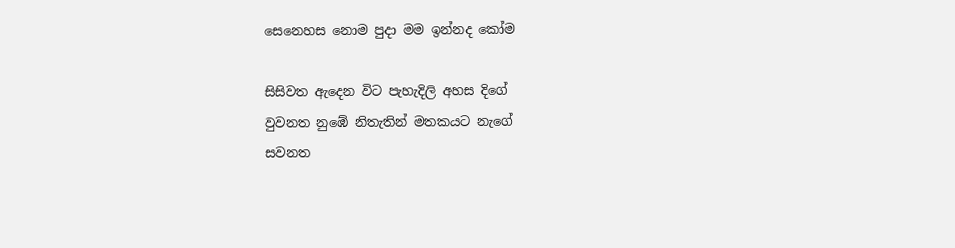සෙනෙහස නොම පුදා මම ඉන්නද කෝම

සිසිවත ඇදෙන විට පැහැදිලි අහස දිගේ
වුවනත නුඹේ නිතැතින් මතකයට නැගේ
සවනත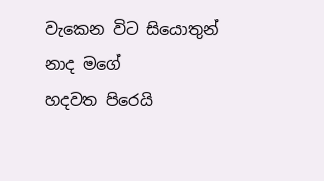වැකෙන විට සියොතුන් නාද මගේ
හදවත පිරෙයි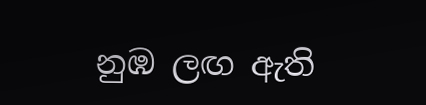නුඹ ලඟ ඇති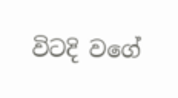විටදි වගේ